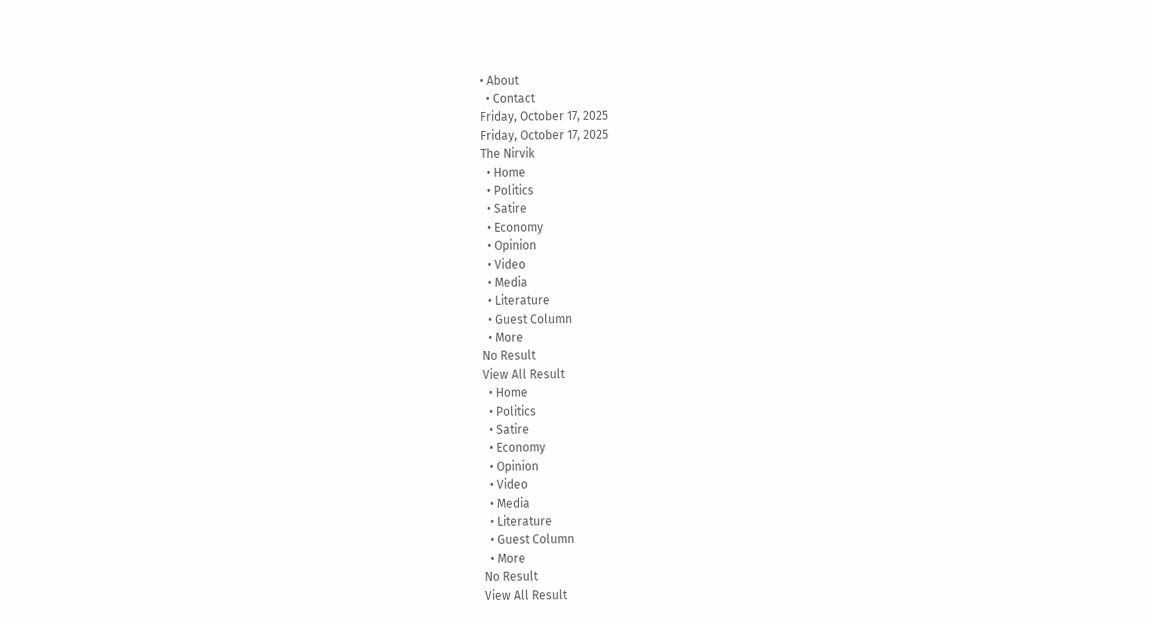• About
  • Contact
Friday, October 17, 2025
Friday, October 17, 2025
The Nirvik
  • Home
  • Politics
  • Satire
  • Economy
  • Opinion
  • Video
  • Media
  • Literature
  • Guest Column
  • More
No Result
View All Result
  • Home
  • Politics
  • Satire
  • Economy
  • Opinion
  • Video
  • Media
  • Literature
  • Guest Column
  • More
No Result
View All Result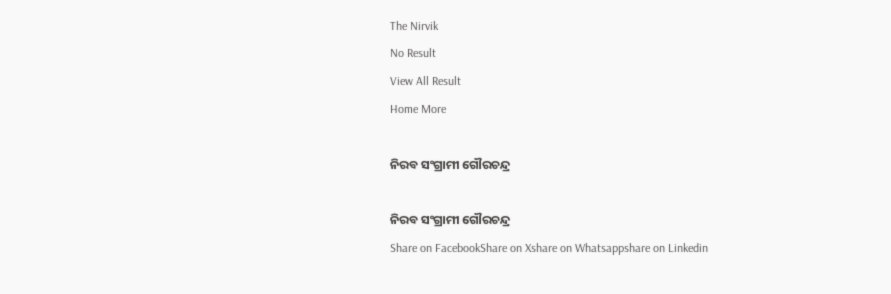The Nirvik
No Result
View All Result
Home More

ନିରବ ସଂଗ୍ରାମୀ ଗୌରଚନ୍ଦ୍ର

ନିରବ ସଂଗ୍ରାମୀ ଗୌରଚନ୍ଦ୍ର
Share on FacebookShare on Xshare on Whatsappshare on Linkedin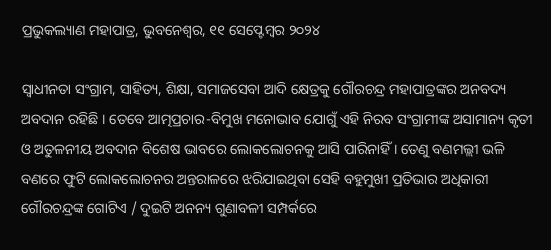ପ୍ରଭୁକଲ୍ୟାଣ ମହାପାତ୍ର, ଭୁବନେଶ୍ୱର, ୧୧ ସେପ୍ଟେମ୍ବର ୨୦୨୪

ସ୍ୱାଧୀନତା ସଂଗ୍ରାମ, ସାହିତ୍ୟ, ଶିକ୍ଷା, ସମାଜସେବା ଆଦି କ୍ଷେତ୍ରକୁ ଗୌରଚନ୍ଦ୍ର ମହାପାତ୍ରଙ୍କର ଅନବଦ୍ୟ ଅବଦାନ ରହିଛି । ତେବେ ଆତ୍ମପ୍ରଚାର-ବିମୁଖ ମନୋଭାବ ଯୋଗୁଁ ଏହି ନିରବ ସଂଗ୍ରାମୀଙ୍କ ଅସାମାନ୍ୟ କୃତୀ ଓ ଅତୁଳନୀୟ ଅବଦାନ ବିଶେଷ ଭାବରେ ଲୋକଲୋଚନକୁ ଆସି ପାରିନାହିଁ । ତେଣୁ ବଣମଲ୍ଲୀ ଭଳି ବଣରେ ଫୁଟି ଲୋକଲୋଚନର ଅନ୍ତରାଳରେ ଝରିଯାଇଥିବା ସେହି ବହୁମୁଖୀ ପ୍ରତିଭାର ଅଧିକାରୀ ଗୌରଚନ୍ଦ୍ରଙ୍କ ଗୋଟିଏ / ଦୁଇଟି ଅନନ୍ୟ ଗୁଣାବଳୀ ସମ୍ପର୍କରେ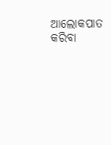ଆଲୋକପାତ କରିବା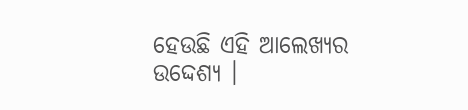ହେଉଛି ଏହି ଆଲେଖ୍ୟର ଉଦ୍ଦେଶ୍ୟ ।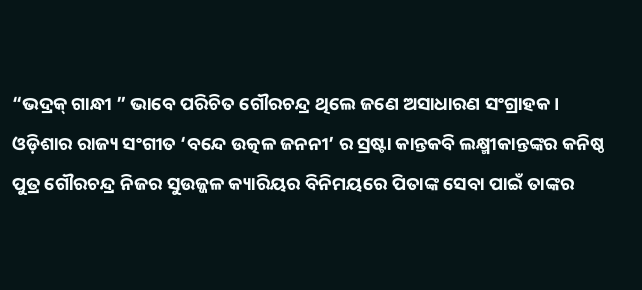“ଭଦ୍ରକ୍ ଗାନ୍ଧୀ ” ଭାବେ ପରିଚିତ ଗୌରଚନ୍ଦ୍ର ଥିଲେ ଜଣେ ଅସାଧାରଣ ସଂଗ୍ରାହକ । ଓଡ଼ିଶାର ରାଜ୍ୟ ସଂଗୀତ ‘ବନ୍ଦେ ଉତ୍କଳ ଜନନୀ’ ର ସ୍ରଷ୍ଟା କାନ୍ତକବି ଲକ୍ଷ୍ମୀକାନ୍ତଙ୍କର କନିଷ୍ଠ ପୁତ୍ର ଗୌରଚନ୍ଦ୍ର ନିଜର ସୁଉଜ୍ଜଳ କ୍ୟାରିୟର ବିନିମୟରେ ପିତାଙ୍କ ସେବା ପାଇଁ ତାଙ୍କର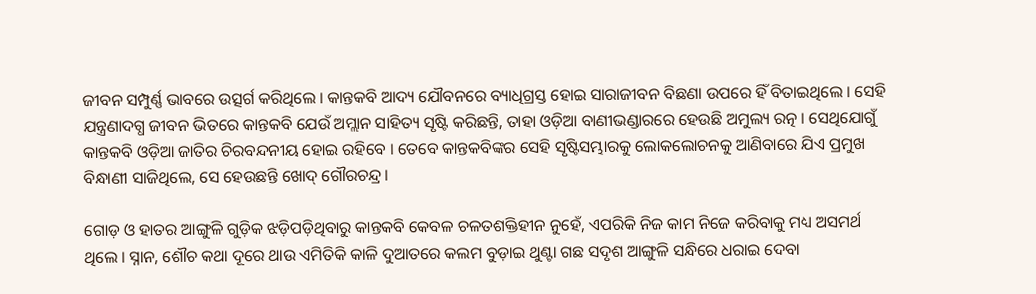ଜୀବନ ସମ୍ପୁର୍ଣ୍ଣ ଭାବରେ ଉତ୍ସର୍ଗ କରିଥିଲେ । କାନ୍ତକବି ଆଦ୍ୟ ଯୌବନରେ ବ୍ୟାଧିଗ୍ରସ୍ତ ହୋଇ ସାରାଜୀବନ ବିଛଣା ଉପରେ ହିଁ ବିତାଇଥିଲେ । ସେହି ଯନ୍ତ୍ରଣାଦଗ୍ଧ ଜୀବନ ଭିତରେ କାନ୍ତକବି ଯେଉଁ ଅମ୍ଲାନ ସାହିତ୍ୟ ସୃଷ୍ଟି କରିଛନ୍ତି, ତାହା ଓଡ଼ିଆ ବାଣୀଭଣ୍ଡାରରେ ହେଉଛି ଅମୁଲ୍ୟ ରତ୍ନ । ସେଥିଯୋଗୁଁ କାନ୍ତକବି ଓଡ଼ିଆ ଜାତିର ଚିରବନ୍ଦନୀୟ ହୋଇ ରହିବେ । ତେବେ କାନ୍ତକବିଙ୍କର ସେହି ସୃଷ୍ଟିସମ୍ଭାରକୁ ଲୋକଲୋଚନକୁ ଆଣିବାରେ ଯିଏ ପ୍ରମୁଖ ବିନ୍ଧାଣୀ ସାଜିଥିଲେ, ସେ ହେଉଛନ୍ତି ଖୋଦ୍ ଗୌରଚନ୍ଦ୍ର।

ଗୋଡ଼ ଓ ହାତର ଆଙ୍ଗୁଳି ଗୁଡ଼ିକ ଝଡ଼ିପଡ଼ିଥିବାରୁ କାନ୍ତକବି କେବଳ ଚଳତଶକ୍ତିହୀନ ନୁହେଁ, ଏପରିକି ନିଜ କାମ ନିଜେ କରିବାକୁ ମଧ୍ୟ ଅସମର୍ଥ ଥିଲେ । ସ୍ନାନ, ଶୌଚ କଥା ଦୂରେ ଥାଉ ଏମିତିକି କାଳି ଦୁଆତରେ କଲମ ବୁଡ଼ାଇ ଥୁଣ୍ଟା ଗଛ ସଦୃଶ ଆଙ୍ଗୁଳି ସନ୍ଧିରେ ଧରାଇ ଦେବା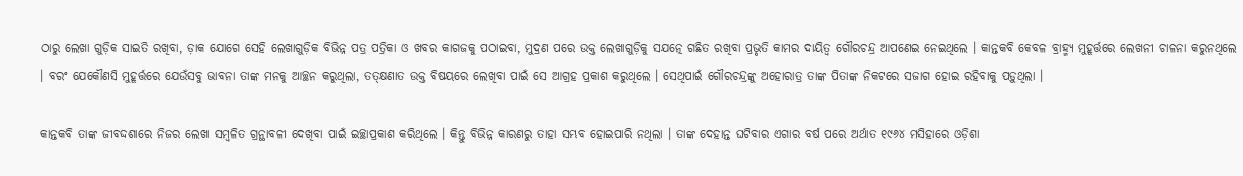ଠାରୁ ଲେଖା ଗୁଡ଼ିକ ସାଇତି ରଖିବା, ଡ଼ାକ ଯୋଗେ ସେହି ଲେଖାଗୁଡ଼ିକ ବିଭିନ୍ନ ପତ୍ର ପତ୍ରିକା ଓ ଖବର କାଗଜକୁ ପଠାଇବା, ମୁଦ୍ରଣ ପରେ ଉକ୍ତ ଲେଖାଗୁଡ଼ିକୁ ସଯତ୍ନେ ଗଛିତ ରଖିବା ପ୍ରଭୃତି କାମର ଦାୟିତ୍ୱ ଗୌରଚନ୍ଦ୍ର ଆପଣେଇ ନେଇଥିଲେ । କାନ୍ତକବି କେବଳ ବ୍ରାହ୍ମ୍ୟ ମୁହୂର୍ତ୍ତରେ ଲେଖନୀ ଚାଳନା କରୁନଥିଲେ । ବରଂ ଯେକୌଣସି ମୁହୂର୍ତ୍ତରେ ଯେଉଁସବୁ ଭାବନା ତାଙ୍କ ମନକୁ ଆଚ୍ଛନ କରୁଥିଲା, ତତ୍କ୍ଷଣାତ ଉକ୍ତ ବିଷୟରେ ଲେଖିବା ପାଇଁ ସେ ଆଗ୍ରହ ପ୍ରକାଶ କରୁଥିଲେ । ସେଥିପାଇଁ ଗୌରଚନ୍ଦ୍ରଙ୍କୁ ଅହୋରାତ୍ର ତାଙ୍କ ପିତାଙ୍କ ନିକଟରେ ସଜାଗ ହୋଇ ରହିବାକୁ ପଡ଼ୁଥିଲା ।

କାନ୍ତକବି ତାଙ୍କ ଜୀବଦ୍ଦଶାରେ ନିଜର ଲେଖା ସମ୍ବଳିତ ଗ୍ରନ୍ଥାବଳୀ ଦେଖିବା ପାଇଁ ଇଚ୍ଛାପ୍ରକାଶ କରିଥିଲେ । କିନ୍ତୁ ବିଭିନ୍ନ କାରଣରୁ ତାହା ସମ୍ଭବ ହୋଇପାରି ନଥିଲା । ତାଙ୍କ ଦେହାନ୍ତ ଘଟିବାର ଏଗାର ବର୍ଷ ପରେ ଅର୍ଥାତ ୧୯୬୪ ମସିହାରେ ଓଡ଼ିଶା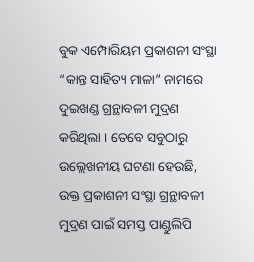ବୁକ ଏମ୍ପୋରିୟମ ପ୍ରକାଶନୀ ସଂସ୍ଥା “କାନ୍ତ ସାହିତ୍ୟ ମାଳା” ନାମରେ ଦୁଇଖଣ୍ଡ ଗ୍ରନ୍ଥାବଳୀ ମୁଦ୍ରଣ କରିଥିଲା । ତେବେ ସବୁଠାରୁ ଉଲ୍ଲେଖନୀୟ ଘଟଣା ହେଉଛି, ଉକ୍ତ ପ୍ରକାଶନୀ ସଂସ୍ଥା ଗ୍ରନ୍ଥାବଳୀ ମୁଦ୍ରଣ ପାଇଁ ସମସ୍ତ ପାଣ୍ଡୁଲିପି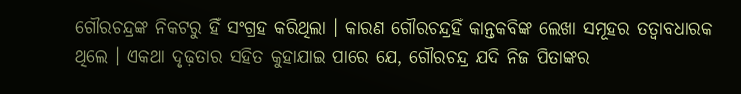ଗୌରଚନ୍ଦ୍ରଙ୍କ ନିକଟରୁ ହିଁ ସଂଗ୍ରହ କରିଥିଲା । କାରଣ ଗୌରଚନ୍ଦ୍ରହିଁ କାନ୍ତକବିଙ୍କ ଲେଖା ସମୂହର ତତ୍ୱାବଧାରକ ଥିଲେ । ଏକଥା ଦୃଢ଼ତାର ସହିତ କୁହାଯାଇ ପାରେ ଯେ, ଗୌରଚନ୍ଦ୍ର ଯଦି ନିଜ ପିତାଙ୍କର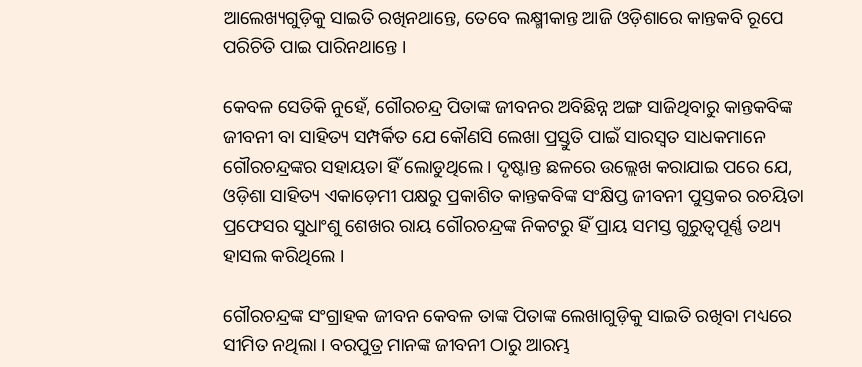ଆଲେଖ୍ୟଗୁଡ଼ିକୁ ସାଇତି ରଖିନଥାନ୍ତେ, ତେବେ ଲକ୍ଷ୍ମୀକାନ୍ତ ଆଜି ଓଡ଼ିଶାରେ କାନ୍ତକବି ରୂପେ ପରିଚିତି ପାଇ ପାରିନଥାନ୍ତେ ।

କେବଳ ସେତିକି ନୁହେଁ, ଗୌରଚନ୍ଦ୍ର ପିତାଙ୍କ ଜୀବନର ଅବିଛିନ୍ନ ଅଙ୍ଗ ସାଜିଥିବାରୁ କାନ୍ତକବିଙ୍କ ଜୀବନୀ ବା ସାହିତ୍ୟ ସମ୍ପର୍କିତ ଯେ କୌଣସି ଲେଖା ପ୍ରସ୍ତୁତି ପାଇଁ ସାରସ୍ୱତ ସାଧକମାନେ ଗୌରଚନ୍ଦ୍ରଙ୍କର ସହାୟତା ହିଁ ଲୋଡୁଥିଲେ । ଦୃଷ୍ଟାନ୍ତ ଛଳରେ ଉଲ୍ଲେଖ କରାଯାଇ ପରେ ଯେ, ଓଡ଼ିଶା ସାହିତ୍ୟ ଏକାଡ଼େମୀ ପକ୍ଷରୁ ପ୍ରକାଶିତ କାନ୍ତକବିଙ୍କ ସଂକ୍ଷିପ୍ତ ଜୀବନୀ ପୁସ୍ତକର ରଚୟିତା ପ୍ରଫେସର ସୁଧାଂଶୁ ଶେଖର ରାୟ ଗୌରଚନ୍ଦ୍ରଙ୍କ ନିକଟରୁ ହିଁ ପ୍ରାୟ ସମସ୍ତ ଗୁରୁତ୍ୱପୂର୍ଣ୍ଣ ତଥ୍ୟ ହାସଲ କରିଥିଲେ ।

ଗୌରଚନ୍ଦ୍ରଙ୍କ ସଂଗ୍ରାହକ ଜୀବନ କେବଳ ତାଙ୍କ ପିତାଙ୍କ ଲେଖାଗୁଡ଼ିକୁ ସାଇତି ରଖିବା ମଧ୍ୟରେ ସୀମିତ ନଥିଲା । ବରପୁତ୍ର ମାନଙ୍କ ଜୀବନୀ ଠାରୁ ଆରମ୍ଭ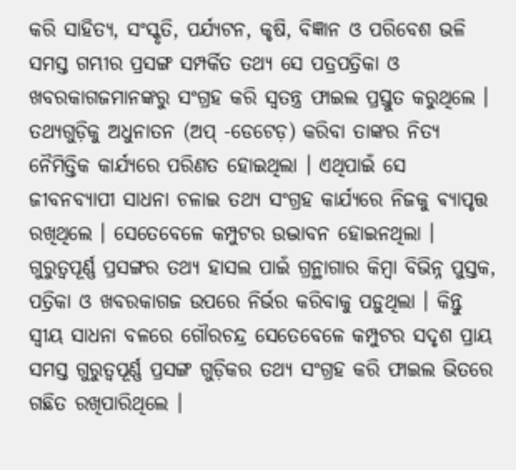କରି ସାହିତ୍ୟ, ସଂସ୍କୃତି, ପର୍ଯ୍ୟଟନ, କୃଷି, ବିଜ୍ଞାନ ଓ ପରିବେଶ ଭଳି ସମସ୍ତ ଗମ୍ଭୀର ପ୍ରସଙ୍ଗ ସମ୍ପର୍କିତ ତଥ୍ୟ ସେ ପତ୍ରପତ୍ରିକା ଓ ଖବରକାଗଜମାନଙ୍କରୁ ସଂଗ୍ରହ କରି ସ୍ୱତନ୍ତ୍ର ଫାଇଲ ପ୍ରସ୍ତୁତ କରୁଥିଲେ । ତଥ୍ୟଗୁଡ଼ିକୁ ଅଧୁନାତନ (ଅପ୍ -ଡେଟେଡ଼) କରିବା ତାଙ୍କର ନିତ୍ୟ ନୈମିତ୍ତିକ କାର୍ଯ୍ୟରେ ପରିଣତ ହୋଇଥିଲା । ଏଥିପାଇଁ ସେ ଜୀବନବ୍ୟାପୀ ସାଧନା ଚଳାଇ ତଥ୍ୟ ସଂଗ୍ରହ କାର୍ଯ୍ୟରେ ନିଜକୁ ଵ୍ୟାପୃତ୍ତ ରଖିଥିଲେ । ସେତେବେଳେ କମ୍ପୁଟର ଉଦ୍ଭାବନ ହୋଇନଥିଲା । ଗୁରୁତ୍ୱପୂର୍ଣ୍ଣ ପ୍ରସଙ୍ଗର ତଥ୍ୟ ହାସଲ ପାଇଁ ଗ୍ରନ୍ଥାଗାର କିମ୍ବା ବିଭିନ୍ନ ପୁସ୍ତକ, ପତ୍ରିକା ଓ ଖବରକାଗଜ ଉପରେ ନିର୍ଭର କରିବାକୁ ପଡ଼ୁଥିଲା । କିନ୍ତୁ ସ୍ବୀୟ ସାଧନା ବଳରେ ଗୌରଚନ୍ଦ୍ର ସେତେବେଳେ କମ୍ପୁଟର ସଦୃଶ ପ୍ରାୟ ସମସ୍ତ ଗୁରୁତ୍ୱପୂର୍ଣ୍ଣ ପ୍ରସଙ୍ଗ ଗୁଡ଼ିକର ତଥ୍ୟ ସଂଗ୍ରହ କରି ଫାଇଲ ଭିତରେ ଗଛିତ ରଖିପାରିଥିଲେ ।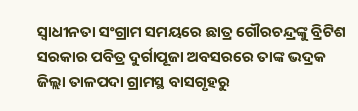ସ୍ୱାଧୀନତା ସଂଗ୍ରାମ ସମୟରେ ଛାତ୍ର ଗୌରଚନ୍ଦ୍ରଙ୍କୁ ବ୍ରିଟିଶ ସରକାର ପବିତ୍ର ଦୁର୍ଗାପୂଜା ଅବସରରେ ତାଙ୍କ ଭଦ୍ରକ ଜିଲ୍ଲା ତାଳପଦା ଗ୍ରାମସ୍ଥ ବାସଗୃହରୁ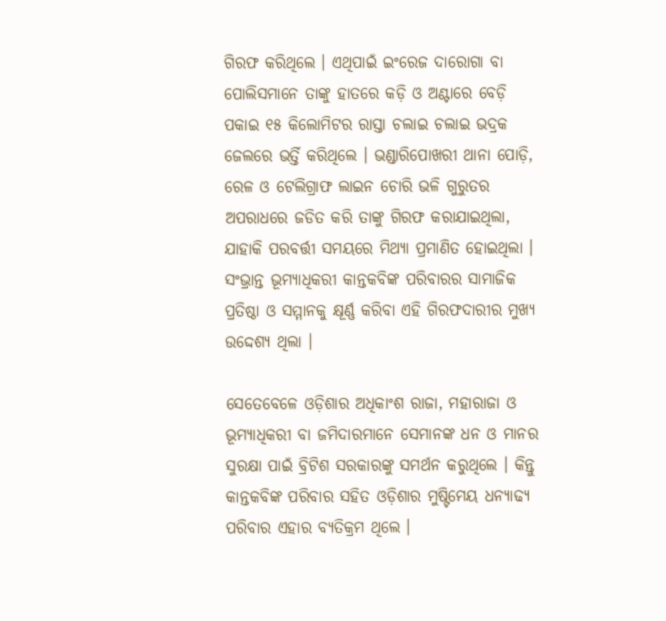ଗିରଫ କରିଥିଲେ । ଏଥିପାଇଁ ଇଂରେଜ ଦାରୋଗା ବା ପୋଲିସମାନେ ତାଙ୍କୁ ହାତରେ କଡ଼ି ଓ ଅଣ୍ଟାରେ ବେଡ଼ି ପକାଇ ୧୫ କିଲୋମିଟର ରାସ୍ତା ଚଲାଇ ଚଲାଇ ଭଦ୍ରକ ଜେଲରେ ଭର୍ତ୍ତି କରିଥିଲେ । ଭଣ୍ଡାରିପୋଖରୀ ଥାନା ପୋଡ଼ି, ରେଳ ଓ ଟେଲିଗ୍ରାଫ ଲାଇନ ଚୋରି ଭଳି ଗୁରୁତର ଅପରାଧରେ ଜଡିତ କରି ତାଙ୍କୁ ଗିରଫ କରାଯାଇଥିଲା, ଯାହାକି ପରବର୍ତ୍ତୀ ସମୟରେ ମିଥ୍ୟା ପ୍ରମାଣିତ ହୋଇଥିଲା । ସଂଭ୍ରାନ୍ତ ଭୂମ୍ୟାଧିକରୀ କାନ୍ତକବିଙ୍କ ପରିବାରର ସାମାଜିକ ପ୍ରତିଷ୍ଠା ଓ ସମ୍ମାନକୁ କ୍ଷୂର୍ଣ୍ଣ କରିବା ଏହି ଗିରଫଦାରୀର ମୁଖ୍ୟ ଉଦ୍ଦେଶ୍ୟ ଥିଲା ।

ସେତେବେଳେ ଓଡ଼ିଶାର ଅଧିକାଂଶ ରାଜା, ମହାରାଜା ଓ ଭୂମ୍ୟାଧିକରୀ ବା ଜମିଦାରମାନେ ସେମାନଙ୍କ ଧନ ଓ ମାନର ସୁରକ୍ଷା ପାଇଁ ବ୍ରିଟିଶ ସରକାରଙ୍କୁ ସମର୍ଥନ କରୁଥିଲେ । କିନ୍ତୁ କାନ୍ତକବିଙ୍କ ପରିବାର ସହିତ ଓଡ଼ିଶାର ମୁଷ୍ଟିମେୟ ଧନ୍ୟାଢ୍ୟ ପରିବାର ଏହାର ବ୍ୟତିକ୍ରମ ଥିଲେ ।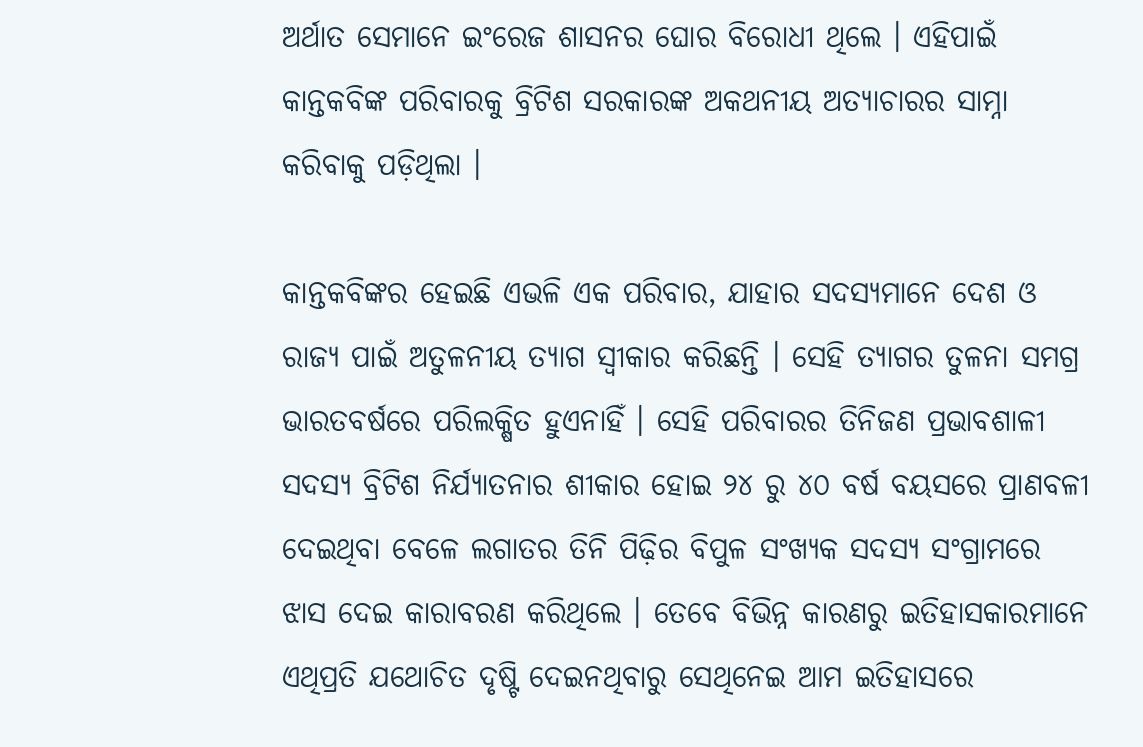ଅର୍ଥାତ ସେମାନେ ଇଂରେଜ ଶାସନର ଘୋର ବିରୋଧୀ ଥିଲେ । ଏହିପାଇଁ କାନ୍ତକବିଙ୍କ ପରିବାରକୁ ବ୍ରିଟିଶ ସରକାରଙ୍କ ଅକଥନୀୟ ଅତ୍ୟାଚାରର ସାମ୍ନା କରିବାକୁ ପଡ଼ିଥିଲା ।

କାନ୍ତକବିଙ୍କର ହେଇଛି ଏଭଳି ଏକ ପରିବାର, ଯାହାର ସଦସ୍ୟମାନେ ଦେଶ ଓ ରାଜ୍ୟ ପାଇଁ ଅତୁଳନୀୟ ତ୍ୟାଗ ସ୍ୱୀକାର କରିଛନ୍ତି । ସେହି ତ୍ୟାଗର ତୁଳନା ସମଗ୍ର ଭାରତବର୍ଷରେ ପରିଲକ୍ଷିତ ହୁଏନାହିଁ । ସେହି ପରିବାରର ତିନିଜଣ ପ୍ରଭାବଶାଳୀ ସଦସ୍ୟ ବ୍ରିଟିଶ ନିର୍ଯ୍ୟାତନାର ଶୀକାର ହୋଇ ୨୪ ରୁ ୪୦ ବର୍ଷ ବୟସରେ ପ୍ରାଣବଳୀ ଦେଇଥିବା ବେଳେ ଲଗାତର ତିନି ପିଢ଼ିର ବିପୁଳ ସଂଖ୍ୟକ ସଦସ୍ୟ ସଂଗ୍ରାମରେ ଝାସ ଦେଇ କାରାବରଣ କରିଥିଲେ । ତେବେ ବିଭିନ୍ନ କାରଣରୁ ଇତିହାସକାରମାନେ ଏଥିପ୍ରତି ଯଥୋଚିତ ଦୃଷ୍ଟି ଦେଇନଥିବାରୁ ସେଥିନେଇ ଆମ ଇତିହାସରେ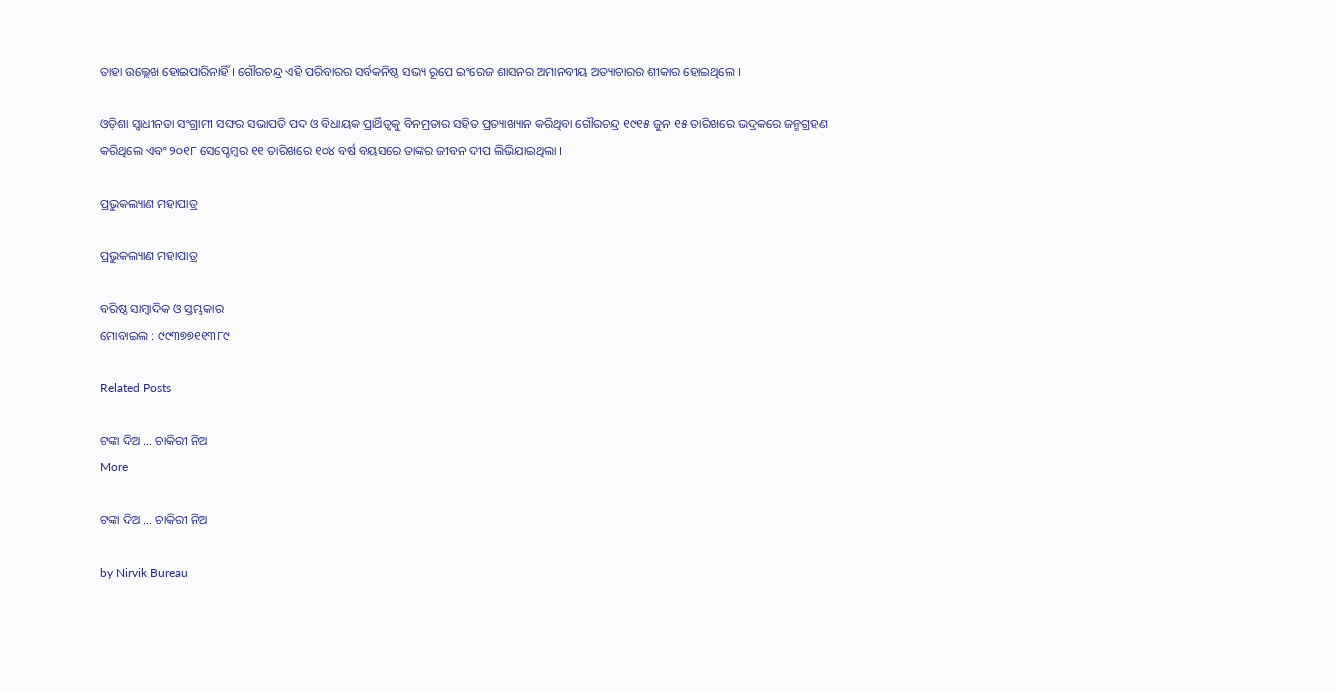ତାହା ଉଲ୍ଲେଖ ହୋଇପାରିନାହିଁ । ଗୌରଚନ୍ଦ୍ର ଏହି ପରିବାରର ସର୍ବକନିଷ୍ଠ ସଭ୍ୟ ରୂପେ ଇଂରେଜ ଶାସନର ଅମାନବୀୟ ଅତ୍ୟାଚାରର ଶୀକାର ହୋଇଥିଲେ ।

ଓଡ଼ିଶା ସ୍ୱାଧୀନତା ସଂଗ୍ରାମୀ ସଙ୍ଘର ସଭାପତି ପଦ ଓ ବିଧାୟକ ପ୍ରାର୍ଥିତ୍ୱକୁ ବିନମ୍ରତାର ସହିତ ପ୍ରତ୍ୟାଖ୍ୟାନ କରିଥିବା ଗୌରଚନ୍ଦ୍ର ୧୯୧୫ ଜୁନ ୧୫ ତାରିଖରେ ଭଦ୍ରକରେ ଜନ୍ମଗ୍ରହଣ କରିଥିଲେ ଏବଂ ୨୦୧୮ ସେପ୍ଟେମ୍ବର ୧୧ ତାରିଖରେ ୧୦୪ ବର୍ଷ ବୟସରେ ତାଙ୍କର ଜୀବନ ଦୀପ ଲିଭିଯାଇଥିଲା ।

ପ୍ରଭୁକଲ୍ୟାଣ ମହାପାତ୍ର

ପ୍ରଭୁକଲ୍ୟାଣ ମହାପାତ୍ର

ବରିଷ୍ଠ ସାମ୍ବାଦିକ ଓ ସ୍ତମ୍ଭକାର
ମୋବାଇଲ : ୯୯୩୭୭୧୧୩୮୯

Related Posts

ଟଙ୍କା ଦିଅ … ଚାକିରୀ ନିଅ
More

ଟଙ୍କା ଦିଅ … ଚାକିରୀ ନିଅ

by Nirvik Bureau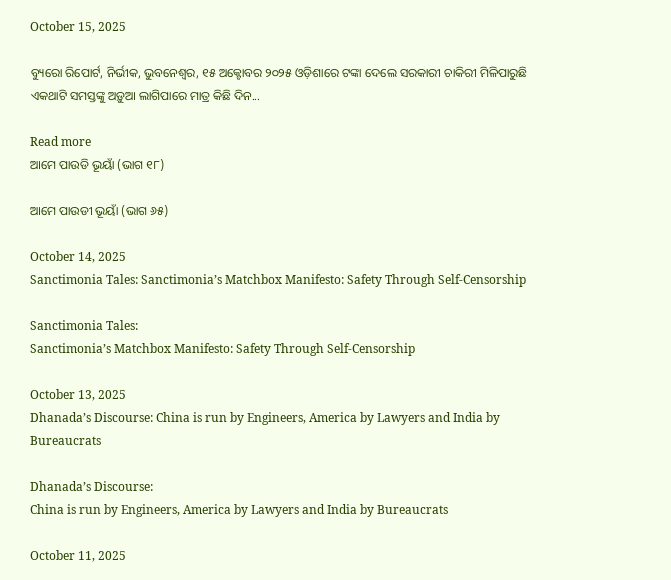October 15, 2025

ବ୍ୟୁରୋ ରିପୋର୍ଟ, ନିର୍ଭୀକ, ଭୁବନେଶ୍ୱର, ୧୫ ଅକ୍ଟୋବର ୨୦୨୫ ଓଡ଼ିଶାରେ ଟଙ୍କା ଦେଲେ ସରକାରୀ ଚାକିରୀ ମିଳିପାରୁଛି ଏକଥାଟି ସମସ୍ତଙ୍କୁ ଅଡ଼ୁଆ ଲାଗିପାରେ ମାତ୍ର କିଛି ଦିନ...

Read more
ଆମେ ପାଉଡି ଭୂୟାଁ (ଭାଗ ୧୮)

ଆମେ ପାଉଡୀ ଭୂୟାଁ (ଭାଗ ୬୫)

October 14, 2025
Sanctimonia Tales: Sanctimonia’s Matchbox Manifesto: Safety Through Self-Censorship

Sanctimonia Tales:
Sanctimonia’s Matchbox Manifesto: Safety Through Self-Censorship

October 13, 2025
Dhanada’s Discourse: China is run by Engineers, America by Lawyers and India by Bureaucrats

Dhanada’s Discourse:
China is run by Engineers, America by Lawyers and India by Bureaucrats

October 11, 2025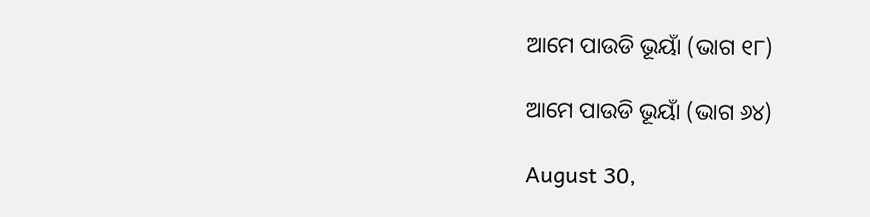ଆମେ ପାଉଡି ଭୂୟାଁ (ଭାଗ ୧୮)

ଆମେ ପାଉଡି ଭୂୟାଁ (ଭାଗ ୬୪)

August 30,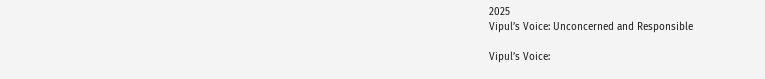2025
Vipul’s Voice: Unconcerned and Responsible

Vipul’s Voice: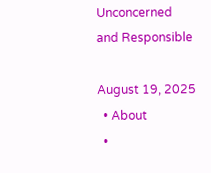Unconcerned and Responsible

August 19, 2025
  • About
  •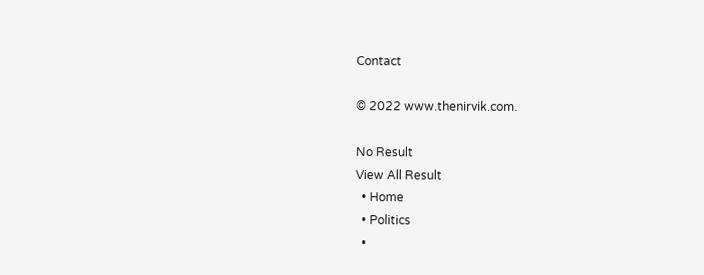Contact

© 2022 www.thenirvik.com.

No Result
View All Result
  • Home
  • Politics
  •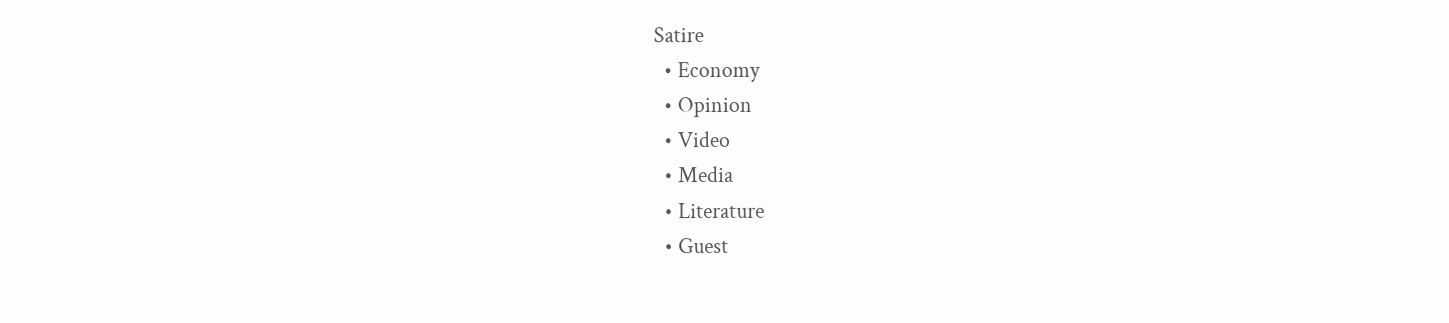Satire
  • Economy
  • Opinion
  • Video
  • Media
  • Literature
  • Guest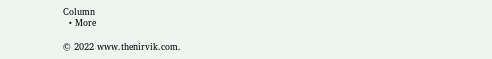Column
  • More

© 2022 www.thenirvik.com.